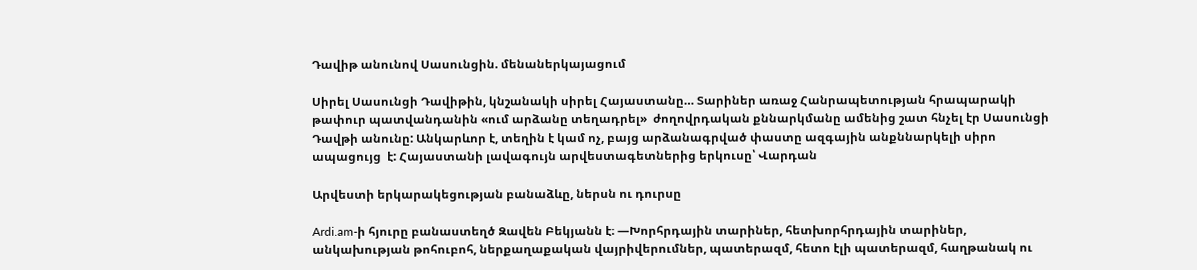Դավիթ անունով Սասունցին. մենաներկայացում

Սիրել Սասունցի Դավիթին, կնշանակի սիրել Հայաստանը… Տարիներ առաջ Հանրապետության հրապարակի թափուր պատվանդանին «ում արձանը տեղադրել»  ժողովրդական քննարկմանը ամենից շատ հնչել էր Սասունցի Դավթի անունը: Անկարևոր է, տեղին է կամ ոչ, բայց արձանագրված փաստը ազգային անքննարկելի սիրո ապացույց  է: Հայաստանի լավագույն արվեստագետներից երկուսը՝ Վարդան

Արվեստի երկարակեցության բանաձևը, ներսն ու դուրսը

Ardi.am-ի հյուրը բանաստեղծ Զավեն Բեկյանն է։ —Խորհրդային տարիներ, հետխորհրդային տարիներ, անկախության թոհուբոհ, ներքաղաքական վայրիվերումներ, պատերազմ, հետո էլի պատերազմ, հաղթանակ ու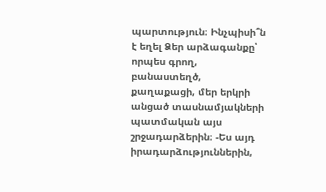պարտություն։ Ինչպիսի՞ն է եղել Ձեր արձագանքը՝ որպես գրող, բանաստեղծ, քաղաքացի, մեր երկրի անցած տասնամյակների պատմական այս շրջադարձերին։ -Ես այդ իրադարձություններին,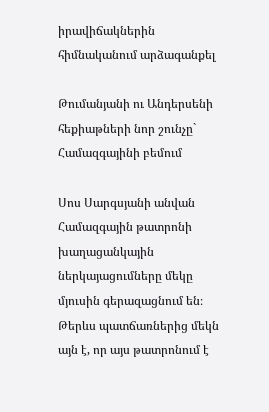իրավիճակներին հիմնականում արձագանքել

Թումանյանի ու Անդերսենի հեքիաթների նոր շունչը` Համազգայինի բեմում

Սոս Սարգսյանի անվան Համազգային թատրոնի խաղացանկային ներկայացումները մեկը մյուսին գերազացնում են։ Թերևս պատճառներից մեկն այն է, որ այս թատրոնում է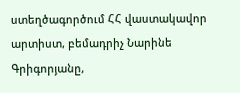ստեղծագործում ՀՀ վաստակավոր արտիստ, բեմադրիչ Նարինե Գրիգորյանը,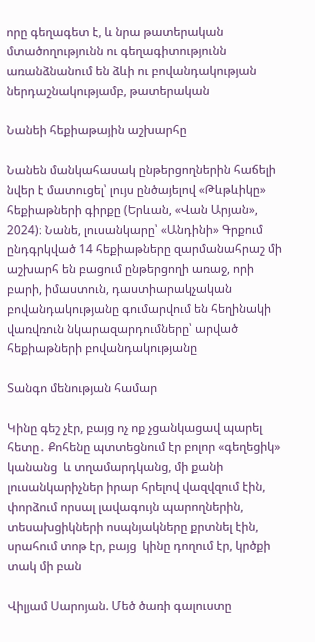որը գեղագետ է, և նրա թատերական մտածողությունն ու գեղագիտությունն առանձնանում են ձևի ու բովանդակության ներդաշնակությամբ, թատերական

Նանեի հեքիաթային աշխարհը

Նանեն մանկահասակ ընթերցողներին հաճելի նվեր է մատուցել՝ լույս ընծայելով «Թևթևիկը» հեքիաթների գիրքը (Երևան, «Վան Արյան», 2024)։ Նանե, լուսանկարը՝ «Անդինի» Գրքում ընդգրկված 14 հեքիաթները զարմանահրաշ մի աշխարհ են բացում ընթերցողի առաջ, որի բարի, իմաստուն, դաստիարակչական բովանդակությանը գումարվում են հեղինակի վառվռուն նկարազարդումները՝ արված հեքիաթների բովանդակությանը

Տանգո մենության համար

Կինը գեշ չէր, բայց ոչ ոք չցանկացավ պարել հետը․ Քոհենը պտտեցնում էր բոլոր «գեղեցիկ» կանանց  և տղամարդկանց, մի քանի լուսանկարիչներ իրար հրելով վազվզում էին, փորձում որսալ լավագույն պարողներին, տեսախցիկների ոսպնյակները քրտնել էին, սրահում տոթ էր, բայց  կինը դողում էր, կրծքի տակ մի բան

Վիլյամ Սարոյան. Մեծ ծառի գալուստը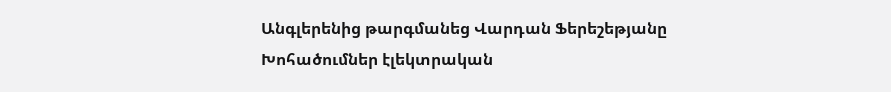Անգլերենից թարգմանեց Վարդան Ֆերեշեթյանը                                                                    Խոհածումներ էլեկտրական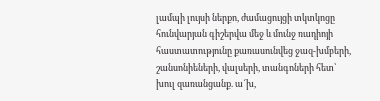լամպի լույսի ներքո, ժամացույցի տկտկոցը հունվարյան գիշերվա մեջ և մունջ ռադիոյի հաստատությունը քառասունվեց ջազ-խմբերի, շանսոնիեների, վալսերի, տանգոների հետ՝ խուլ զառանցանք. ա՜խ,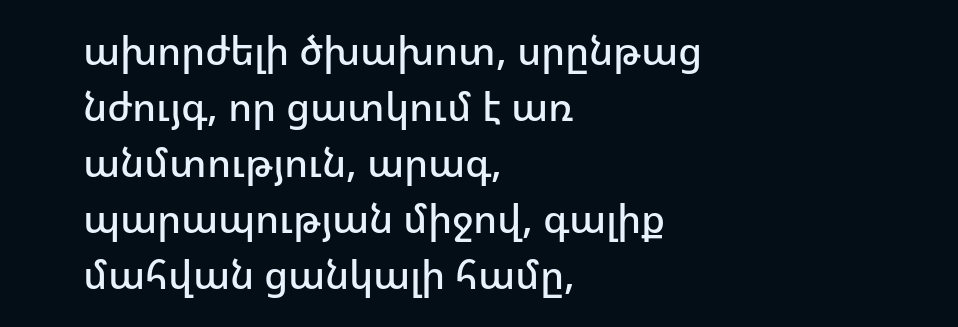ախորժելի ծխախոտ, սրընթաց նժույգ, որ ցատկում է առ անմտություն, արագ, պարապության միջով, գալիք մահվան ցանկալի համը,